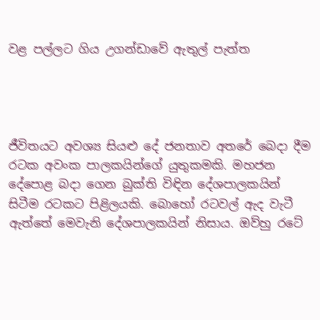වළ පල්ලට ගිය උගන්ඩාවේ ඇතුල් පැත්ත




ජීවිතයට අවශ්‍ය සියළු දේ ජනතාව අතරේ බෙදා දීම රටක අවංක පාලකයින්ගේ යුතුකමකි. මහජන දේපොළ බදා ගෙන බුක්ති විඳින දේශපාලකයින් සිටීම රටකට පිළිලයකි. බොහෝ රටවල් ඇද වැටී ඇත්තේ මෙවැනි දේශපාලකයින් නිසාය. ඔව්හු රටේ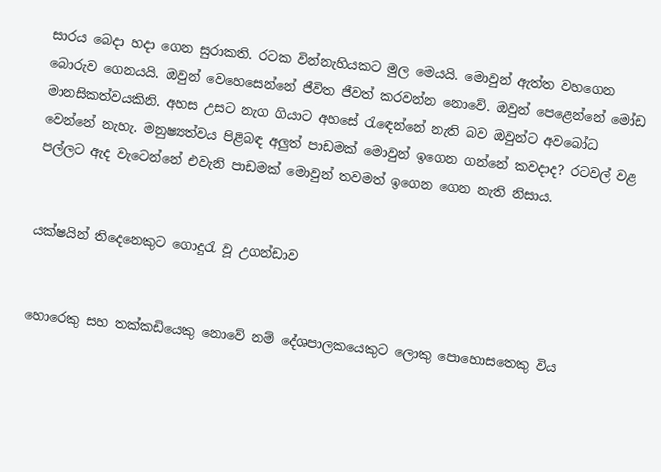සාරය බෙදා හදා ගෙන සුරාකති. රටක වින්නැහියකට මුල මෙයයි. මොවුන් ඇත්ත වහගෙන බොරුව ගෙනයයි. ඔවුන් වෙහෙසෙන්නේ ජීවිත ජීවත් කරවන්න නොවේ. ඔවුන් පෙළෙන්නේ මෝඩ මානසිකත්වයකිනි. අහස උසට නැග ගියාට අහසේ රැඳෙන්නේ නැති බව ඔවුන්ට අවබෝධ වෙන්නේ නැහැ. මනුෂ්‍යත්වය පිළිබඳ අලුත් පාඩමක් මොවුන් ඉගෙන ගන්නේ කවදාද? රටවල් වළ පල්ලට ඇද වැටෙන්නේ එවැනි පාඩමක් මොවුන් තවමත් ඉගෙන ගෙන නැති නිසාය.


යක්ෂයින් තිදෙනෙකුට ගොදුරැ වූ උගන්ඩාව


හොරෙකු සහ තක්කඩියෙකු නොවේ නම් දේශපාලකයෙකුට ලොකු පොහොසතෙකු විය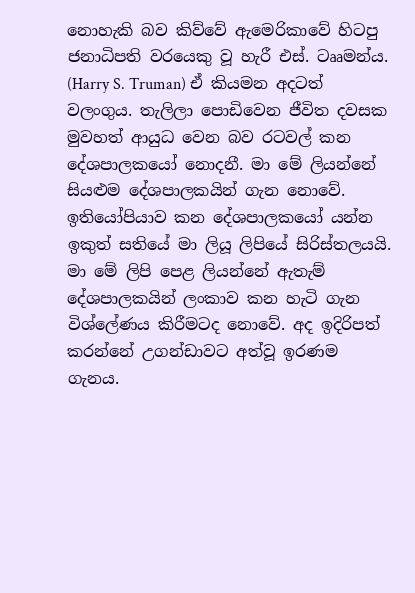නොහැකි බව කිව්වේ ඇමෙරිකාවේ හිටපු ජනාධිපති වරයෙකු වූ හැරී එස්. ටෲමන්ය. (Harry S. Truman) ඒ කියමන අදටත් වලංගුය. තැලිලා පොඩිවෙන ජීවිත දවසක මුවහත් ආයුධ වෙන බව රටවල් කන දේශපාලකයෝ නොදනී. මා මේ ලියන්නේ සියළුම දේශපාලකයින් ගැන නොවේ. ඉතියෝපියාව කන දේශපාලකයෝ යන්න ඉකුත් සතියේ මා ලියූ ලිපියේ සිරිස්තලයයි. මා මේ ලිපි පෙළ ලියන්නේ ඇතැම් දේශපාලකයින් ලංකාව කන හැටි ගැන විශ්ලේණය කිරීමටද නොවේ. අද ඉදිරිපත් කරන්නේ උගන්ඩාවට අත්වූ ඉරණම ගැනය.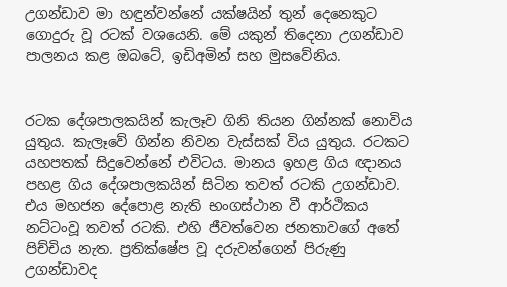උගන්ඩාව මා හඳුන්වන්නේ යක්ෂයින් තුන් දෙනෙකුට ගොදුරු වූ රටක් වශයෙනි. මේ යකුන් තිදෙනා උගන්ඩාව පාලනය කළ ඔබටේ, ඉඩිඅමින් සහ මුසවේනිය.


රටක දේශපාලකයින් කැලෑව ගිනි තියන ගින්නක් නොවිය යුතුය. කැලෑවේ ගින්න නිවන වැස්සක් විය යුතුය. රටකට යහපතක් සිදුවෙන්නේ එවිටය. මානය ඉහළ ගිය ඥානය පහළ ගිය දේශපාලකයින් සිටින තවත් රටකි උගන්ඩාව. එය මහජන දේපොළ නැති භංගස්ථාන වී ආර්ථිකය නට්ටංවූ තවත් රටකි. එහි ජීවත්වෙන ජනතාවගේ අතේ පිච්චිය නැත. ප්‍රතික්ෂේප වූ දරුවන්ගෙන් පිරුණු උගන්ඩාවද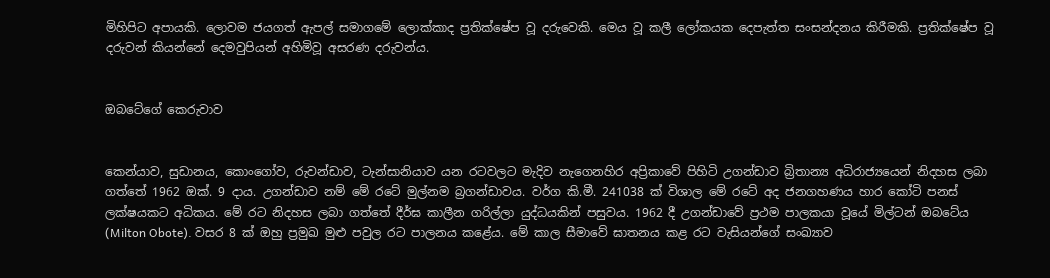මිහිපිට අපායකි. ලොවම ජයගත් ඇපල් සමාගමේ ලොක්කාද ප්‍රතික්ෂේප වූ දරුවෙකි. මෙය වූ කලී ලෝකයක දෙපැත්ත සංසන්දනය කිරීමකි. ප්‍රතික්ෂේප වූ දරුවන් කියන්නේ දෙමවුපියන් අහිමිවූ අසරණ දරුවන්ය.


ඔබටේගේ කෙරුවාව


කෙන්යාව, සුඩානය, කොංගෝව, රුවන්ඩාව, ටැන්සානියාව යන රටවලට මැදිව නැගෙනහිර අප්‍රිකාවේ පිහිටි උගන්ඩාව බ්‍රිතාන්‍ය අධිරාජ්‍යයෙන් නිදහස ලබා ගත්තේ 1962 ඔක්. 9 දාය. උගන්ඩාව නම් මේ රටේ මුල්නම බ්‍රගන්ඩාවය. වර්ග කි.මී. 241038 ක් විශාල මේ රටේ අද ජනගහණය හාර කෝටි පනස් ලක්ෂයකට අධිකය. මේ රට නිදහස ලබා ගත්තේ දීර්ඝ කාලීන ගරිල්ලා යුද්ධයකින් පසුවය. 1962 දී උගන්ඩාවේ ප්‍රථම පාලකයා වූයේ මිල්ටන් ඔබටේය (Milton Obote). වසර 8 ක් ඔහු ප්‍රමුඛ මුළු පවුල රට පාලනය කළේය. මේ කාල සීමාවේ ඝාතනය කළ රට වැසියන්ගේ සංඛ්‍යාව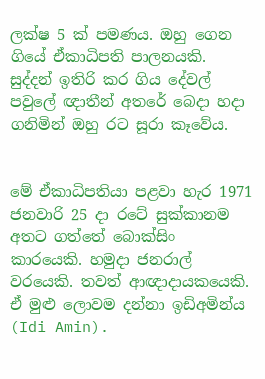ලක්ෂ 5 ක් පමණය. ඔහු ගෙන ගියේ ඒකාධිපති පාලනයකි. සුද්දන් ඉතිරි කර ගිය දේවල් පවුලේ ඥාතීන් අතරේ බෙදා හදා ගනිමින් ඔහු රට සූරා කෑවේය.


මේ ඒකාධිපතියා පළවා හැර 1971 ජනවාරි 25 දා රටේ සුක්කානම අතට ගත්තේ බොක්සිං කාරයෙකි. හමුදා ජනරාල් වරයෙකි. තවත් ආඥාදායකයෙකි. ඒ මුළු ලොවම දන්නා ඉඩිඅමින්ය (Idi Amin).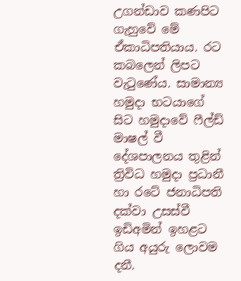උගන්ඩාව කණපිට ගැහුවේ මේ ඒකාධිපතියාය. රට කබලෙන් ලිපට වැටුණේය. සාමාන්‍ය හමුදා භටයාගේ සිට හමුදාවේ ෆීල්ඩ් මාෂල් වී දේශපාලනය තුළින් ත්‍රිවිධ හමුදා ප්‍රධානී හා රටේ ජනාධිපති දක්වා උසස්වී ඉඩිඅමින් ඉහළට ගිය අයුරු ලොවම දනී.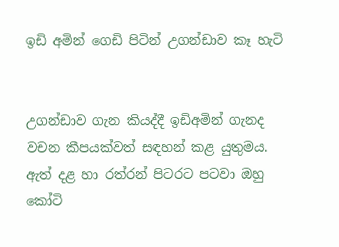ඉඩි අමින් ගෙඩි පිටින් උගන්ඩාව කෑ හැටි


උගන්ඩාව ගැන කියද්දී ඉඩිඅමින් ගැනද වචන කීපයක්වත් සඳහන් කළ යුතුමය. ඇත් දළ හා රත්රන් පිටරට පටවා ඔහු කෝටි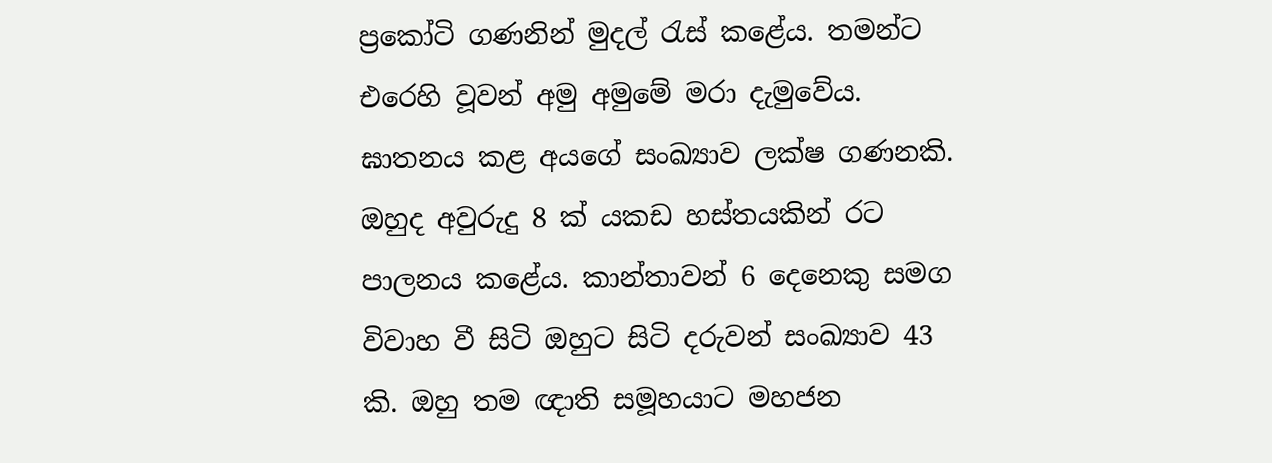ප්‍රකෝටි ගණනින් මුදල් රැස් කළේය. තමන්ට එරෙහි වූවන් අමු අමුමේ මරා දැමුවේය. ඝාතනය කළ අයගේ සංඛ්‍යාව ලක්ෂ ගණනකි. ඔහුද අවුරුදු 8 ක් යකඩ හස්තයකින් රට පාලනය කළේය. කාන්තාවන් 6 දෙනෙකු සමග විවාහ වී සිටි ඔහුට සිටි දරුවන් සංඛ්‍යාව 43 කි. ඔහු තම ඥාති සමූහයාට මහජන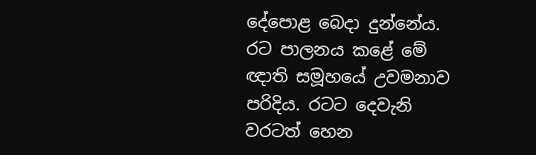දේපොළ බෙදා දුන්නේය. රට පාලනය කළේ මේ ඥාති සමූහයේ උවමනාව පරිදිය. රටට දෙවැනි වරටත් හෙන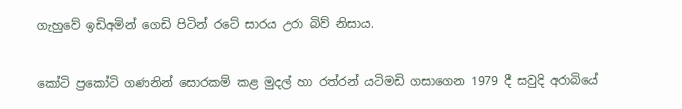ගැහුවේ ඉඩිඅමින් ගෙඩි පිටින් රටේ සාරය උරා බිව් නිසාය.


කෝටි ප්‍රකෝටි ගණනින් සොරකම් කළ මුදල් හා රත්රන් යටිමඩි ගසාගෙන 1979 දී සවුදි අරාබියේ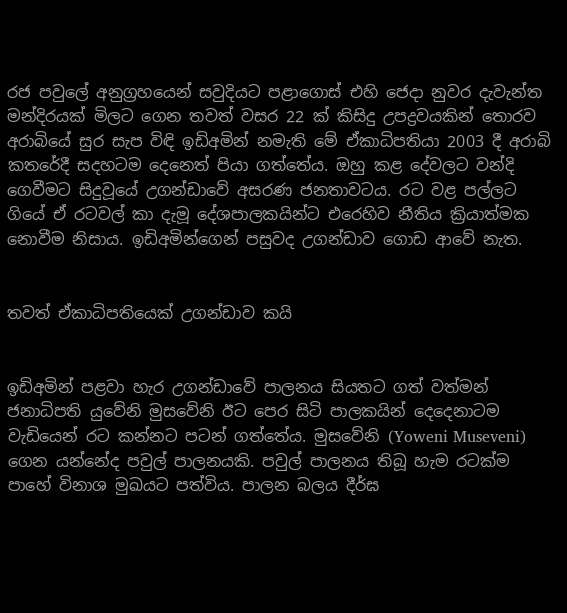රජ පවුලේ අනුග්‍රහයෙන් සවුදියට පළාගොස් එහි ජෙදා නුවර දැවැන්ත මන්දිරයක් මිලට ගෙන තවත් වසර 22 ක් කිසිදු උපද්‍රවයකින් තොරව අරාබියේ සුර සැප විඳි ඉඩිඅමින් නමැති මේ ඒකාධිපතියා 2003 දී අරාබි කතරේදී සදහටම දෙනෙත් පියා ගත්තේය. ඔහු කළ දේවලට වන්දි ගෙවීමට සිදුවූයේ උගන්ඩාවේ අසරණ ජනතාවටය. රට වළ පල්ලට ගියේ ඒ රටවල් කා දැමූ දේශපාලකයින්ට එරෙහිව නීතිය ක්‍රියාත්මක නොවීම නිසාය. ඉඩිඅමින්ගෙන් පසුවද උගන්ඩාව ගොඩ ආවේ නැත.


තවත් ඒකාධිපතියෙක් උගන්ඩාව කයි


ඉඩිඅමින් පළවා හැර උගන්ඩාවේ පාලනය සියතට ගත් වත්මන් ජනාධිපති යුවේනි මුසවේනි ඊට පෙර සිටි පාලකයින් දෙදෙනාටම වැඩියෙන් රට කන්නට පටන් ගත්තේය. මුසවේනි (Yoweni Museveni) ගෙන යන්නේද පවුල් පාලනයකි. පවුල් පාලනය තිබූ හැම රටක්ම පාහේ විනාශ මුඛයට පත්විය. පාලන බලය දීර්ඝ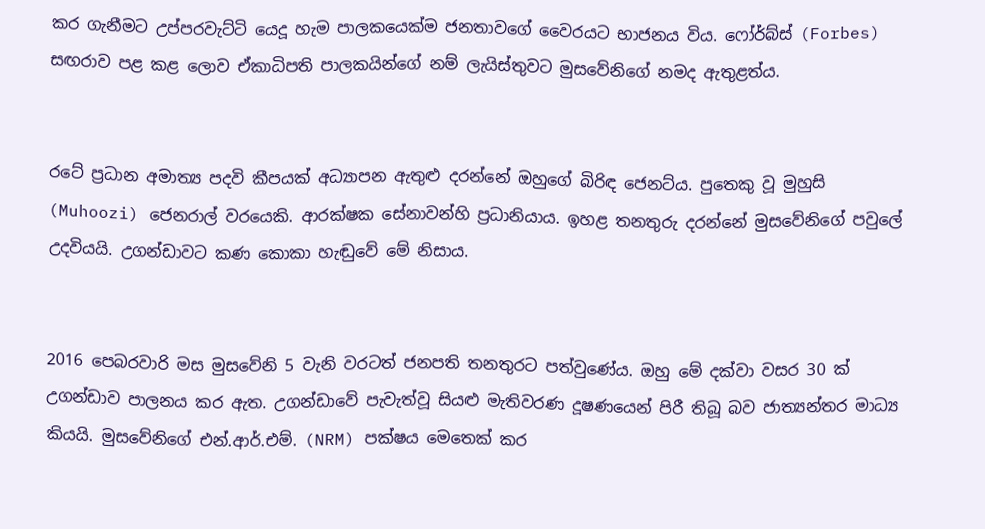කර ගැනීමට උප්පරවැට්ටි යෙදූ හැම පාලකයෙක්ම ජනතාවගේ වෛරයට භාජනය විය. ෆෝර්බ්ස් (Forbes) සඟරාව පළ කළ ලොව ඒකාධිපති පාලකයින්ගේ නම් ලැයිස්තුවට මුසවේනිගේ නමද ඇතුළත්ය.


රටේ ප්‍රධාන අමාත්‍ය පදවි කීපයක් අධ්‍යාපන ඇතුළු දරන්නේ ඔහුගේ බිරිඳ ජෙනට්ය. පුතෙකු වූ මුහුසි (Muhoozi) ජෙනරාල් වරයෙකි. ආරක්ෂක සේනාවන්හි ප්‍රධානියාය. ඉහළ තනතුරු දරන්නේ මුසවේනිගේ පවුලේ උදවියයි. උගන්ඩාවට කණ කොකා හැඬුවේ මේ නිසාය.


2016 පෙබරවාරි මස මුසවේනි 5 වැනි වරටත් ජනපති තනතුරට පත්වුණේය. ඔහු මේ දක්වා වසර 30 ක් උගන්ඩාව පාලනය කර ඇත. උගන්ඩාවේ පැවැත්වූ සියළු මැතිවරණ දූෂණයෙන් පිරී තිබූ බව ජාත්‍යන්තර මාධ්‍ය කියයි. මුසවේනිගේ එන්.ආර්.එම්. (NRM) පක්ෂය මෙතෙක් කර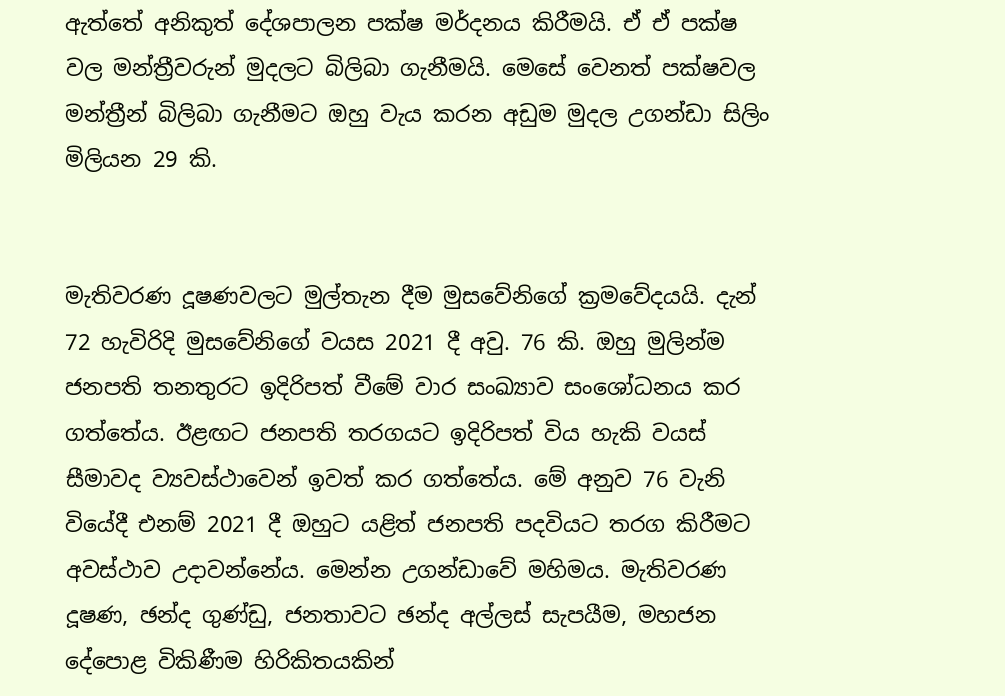ඇත්තේ අනිකුත් දේශපාලන පක්ෂ මර්දනය කිරීමයි. ඒ ඒ පක්ෂ වල මන්ත්‍රීවරුන් මුදලට බිලිබා ගැනීමයි. මෙසේ වෙනත් පක්ෂවල මන්ත්‍රීන් බිලිබා ගැනීමට ඔහු වැය කරන අඩුම මුදල උගන්ඩා සිලිං මිලියන 29 කි.


මැතිවරණ දූෂණවලට මුල්තැන දීම මුසවේනිගේ ක්‍රමවේදයයි. දැන් 72 හැවිරිදි මුසවේනිගේ වයස 2021 දී අවු. 76 කි. ඔහු මුලින්ම ජනපති තනතුරට ඉදිරිපත් වීමේ වාර සංඛ්‍යාව සංශෝධනය කර ගත්තේය. ඊළඟට ජනපති තරගයට ඉදිරිපත් විය හැකි වයස් සීමාවද ව්‍යවස්ථාවෙන් ඉවත් කර ගත්තේය. මේ අනුව 76 වැනි වියේදී එනම් 2021 දී ඔහුට යළිත් ජනපති පදවියට තරග කිරීමට අවස්ථාව උදාවන්නේය. මෙන්න උගන්ඩාවේ මහිමය. මැතිවරණ දූෂණ, ඡන්ද ගුණ්ඩු, ජනතාවට ඡන්ද අල්ලස් සැපයීම, මහජන දේපොළ විකිණීම හිරිකිතයකින්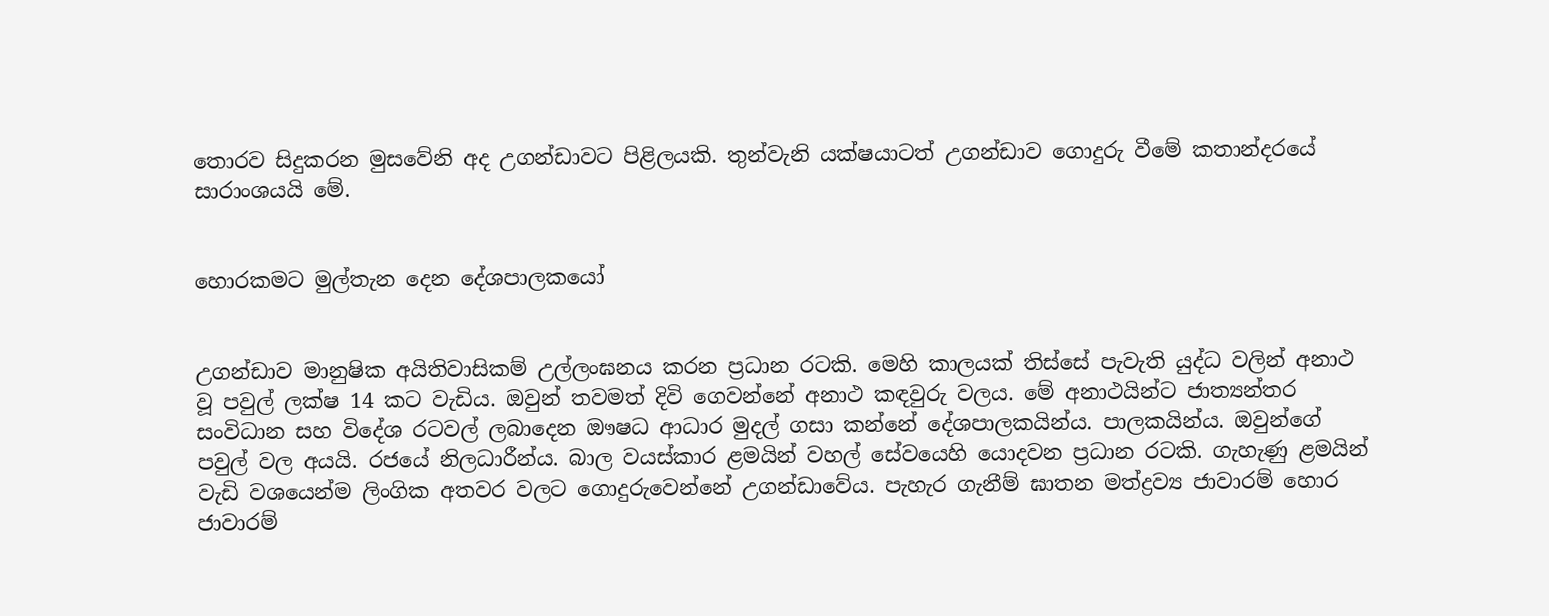තොරව සිදුකරන මුසවේනි අද උගන්ඩාවට පිළිලයකි. තුන්වැනි යක්ෂයාටත් උගන්ඩාව ගොදුරු වීමේ කතාන්දරයේ සාරාංශයයි මේ.


හොරකමට මුල්තැන දෙන දේශපාලකයෝ


උගන්ඩාව මානුෂික අයිතිවාසිකම් උල්ලංඝනය කරන ප්‍රධාන රටකි. මෙහි කාලයක් තිස්සේ පැවැති යුද්ධ වලින් අනාථ වූ පවුල් ලක්ෂ 14 කට වැඩිය. ඔවුන් තවමත් දිවි ගෙවන්නේ අනාථ කඳවුරු වලය. මේ අනාථයින්ට ජාත්‍යන්තර සංවිධාන සහ විදේශ රටවල් ලබාදෙන ඖෂධ ආධාර මුදල් ගසා කන්නේ දේශපාලකයින්ය. පාලකයින්ය. ඔවුන්ගේ පවුල් වල අයයි. රජයේ නිලධාරීන්ය. බාල වයස්කාර ළමයින් වහල් සේවයෙහි යොදවන ප්‍රධාන රටකි. ගැහැණු ළමයින් වැඩි වශයෙන්ම ලිංගික අතවර වලට ගොදුරුවෙන්නේ උගන්ඩාවේය. පැහැර ගැනීම් ඝාතන මත්ද්‍රව්‍ය ජාවාරම් හොර ජාවාරම්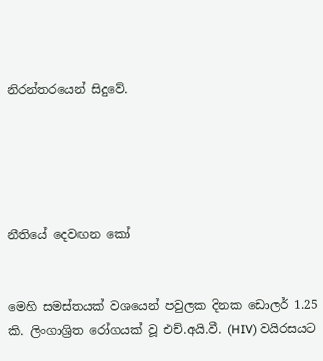නිරන්තරයෙන් සිදුවේ.





නීතියේ දෙවඟන කෝ


මෙහි සමස්තයක් වශයෙන් පවුලක දිනක ඩොලර් 1.25 කි. ලිංගාශ්‍රිත රෝගයක් වූ එච්.අයි.වී. (HIV) වයිරසයට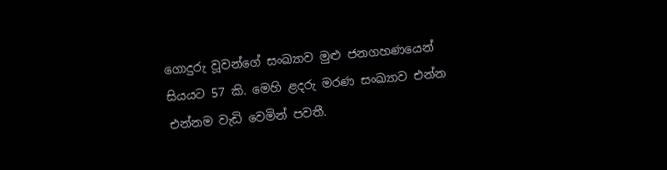ගොදුරු වූවන්ගේ සංඛ්‍යාව මුළු ජනගහණයෙන් සියයට 57 කි. මෙහි ළදරු මරණ සංඛ්‍යාව එන්න එන්නම වැඩි වෙමින් පවතී.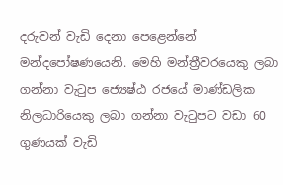දරුවන් වැඩි දෙනා පෙළෙන්නේ මන්දපෝෂණයෙනි. මෙහි මන්ත්‍රීවරයෙකු ලබා ගන්නා වැටුප ජ්‍යෙෂ්‍ඨ රජයේ මාණ්ඩලික නිලධාරියෙකු ලබා ගන්නා වැටුපට වඩා 60 ගුණයක් වැඩි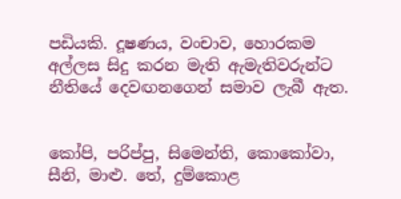පඩියකි. දූෂණය, වංචාව, හොරකම අල්ලස සිදු කරන මැති ඇමැතිවරුන්ට නීතියේ දෙවඟනගෙන් සමාව ලැබී ඇත.


කෝපි, පරිප්පු, සිමෙන්ති, කොකෝවා, සීනි, මාළු. තේ, දුම්කොළ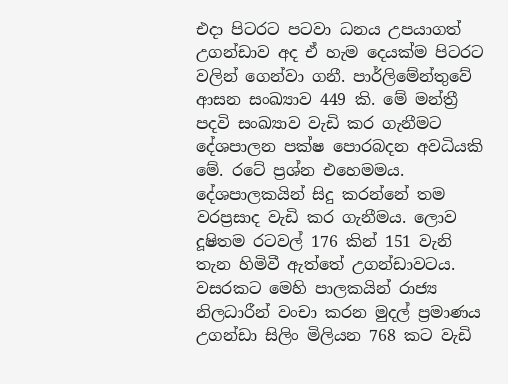එදා පිටරට පටවා ධනය උපයාගත් උගන්ඩාව අද ඒ හැම දෙයක්ම පිටරට වලින් ගෙන්වා ගනී. පාර්ලිමේන්තුවේ ආසන සංඛ්‍යාව 449 කි. මේ මන්ත්‍රී පදවි සංඛ්‍යාව වැඩි කර ගැනීමට දේශපාලන පක්ෂ පොරබදන අවධියකි මේ. රටේ ප්‍රශ්න එහෙමමය. දේශපාලකයින් සිදු කරන්නේ තම වරප්‍රසාද වැඩි කර ගැනීමය. ලොව දූෂිතම රටවල් 176 කින් 151 වැනි තැන හිමිවී ඇත්තේ උගන්ඩාවටය. වසරකට මෙහි පාලකයින් රාජ්‍ය නිලධාරීන් වංචා කරන මුදල් ප්‍රමාණය උගන්ඩා සිලිං මිලියන 768 කට වැඩි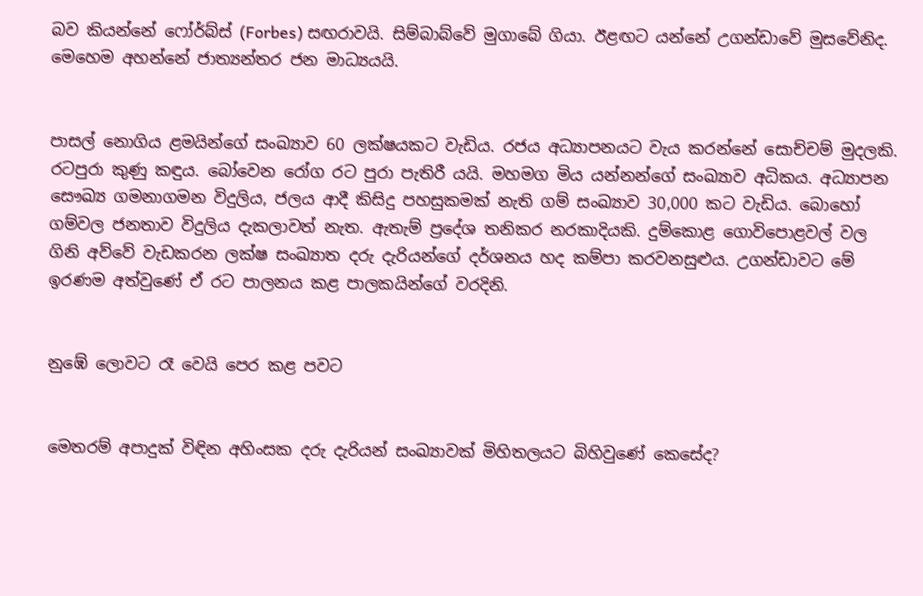බව කියන්නේ ෆෝර්බ්ස් (Forbes) සඟරාවයි. සිම්බාබ්වේ මුගාබේ ගියා. ඊළඟට යන්නේ උගන්ඩාවේ මුසවේනිද. මෙහෙම අහන්නේ ජාත්‍යන්තර ජන මාධ්‍යයයි.


පාසල් නොගිය ළමයින්ගේ සංඛ්‍යාව 60 ලක්ෂයකට වැඩිය. රජය අධ්‍යාපනයට වැය කරන්නේ සොච්චම් මුදලකි. රටපුරා කුණු කඳුය. බෝවෙන රෝග රට පුරා පැතිරී යයි. මහමග මිය යන්නන්ගේ සංඛ්‍යාව අධිකය. අධ්‍යාපන සෞඛ්‍ය ගමනාගමන විදුලිය, ජලය ආදී කිසිදු පහසුකමක් නැති ගම් සංඛ්‍යාව 30,000 කට වැඩිය. බොහෝ ගම්වල ජනතාව විදුලිය දැකලාවත් නැත. ඇතැම් ප්‍රදේශ තනිකර නරකාදියකි. දුම්කොළ ගොවිපොළවල් වල ගිනි අව්වේ වැඩකරන ලක්ෂ සංඛ්‍යාත දරු දැරියන්ගේ දර්ශනය හද කම්පා කරවනසුළුය. උගන්ඩාවට මේ ඉරණම අත්වුණේ ඒ රට පාලනය කළ පාලකයින්ගේ වරදිනි.


නුඹේ ලොවට රෑ වෙයි පෙර කළ පවට


මෙතරම් අපාදුක් විඳින අහිංසක දරු දැරියන් සංඛ්‍යාවක් මිහිතලයට බිහිවුණේ කෙසේද?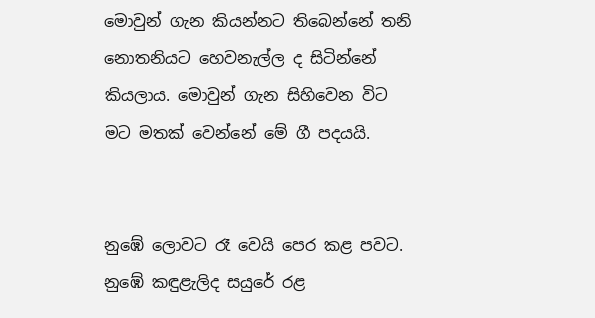මොවුන් ගැන කියන්නට තිබෙන්නේ තනි නොතනියට හෙවනැල්ල ද සිටින්නේ කියලාය. මොවුන් ගැන සිහිවෙන විට මට මතක් වෙන්නේ මේ ගී පදයයි.


නුඹේ ලොවට රෑ වෙයි පෙර කළ පවට.
නුඹේ කඳුළැලිද සයුරේ රළ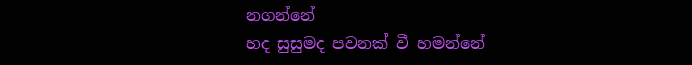නගන්නේ
හද සුසුමද පවනක් වී හමන්නේ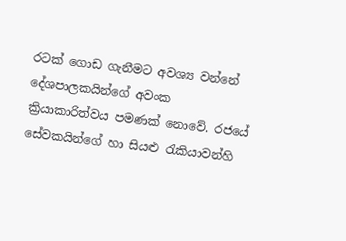රටක් ගොඩ ගැනීමට අවශ්‍ය වන්නේ දේශපාලකයින්ගේ අවංක ක්‍රියාකාරිත්වය පමණක් නොවේ. රජයේ සේවකයින්ගේ හා සියළු රැකියාවන්හි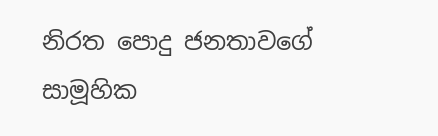නිරත පොදු ජනතාවගේ සාමූහික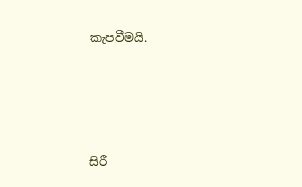කැපවීමයි.





සිරී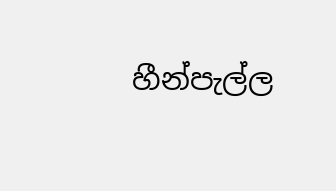හීන්පැල්ල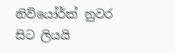නිව්යෝර්ක් නුවර සිට ලියයි